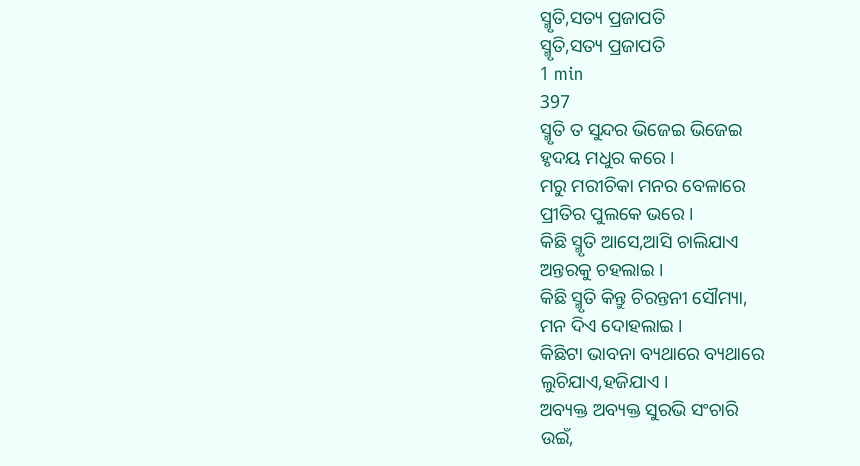ସ୍ମୃତି,ସତ୍ୟ ପ୍ରଜାପତି
ସ୍ମୃତି,ସତ୍ୟ ପ୍ରଜାପତି
1 min
397
ସ୍ମୃତି ତ ସୁନ୍ଦର ଭିଜେଇ ଭିଜେଇ
ହୃଦୟ ମଧୁର କରେ ।
ମରୁ ମରୀଚିକା ମନର ବେଳାରେ
ପ୍ରୀତିର ପୁଲକେ ଭରେ ।
କିଛି ସ୍ମୃତି ଆସେ,ଆସି ଚାଲିଯାଏ
ଅନ୍ତରକୁ ଚହଲାଇ ।
କିଛି ସ୍ମୃତି କିନ୍ତୁ ଚିରନ୍ତନୀ ସୌମ୍ୟା,
ମନ ଦିଏ ଦୋହଲାଇ ।
କିଛିଟା ଭାବନା ବ୍ୟଥାରେ ବ୍ୟଥାରେ
ଲୁଚିଯାଏ,ହଜିଯାଏ ।
ଅବ୍ୟକ୍ତ ଅବ୍ୟକ୍ତ ସୁରଭି ସଂଚାରି
ଉଇଁ,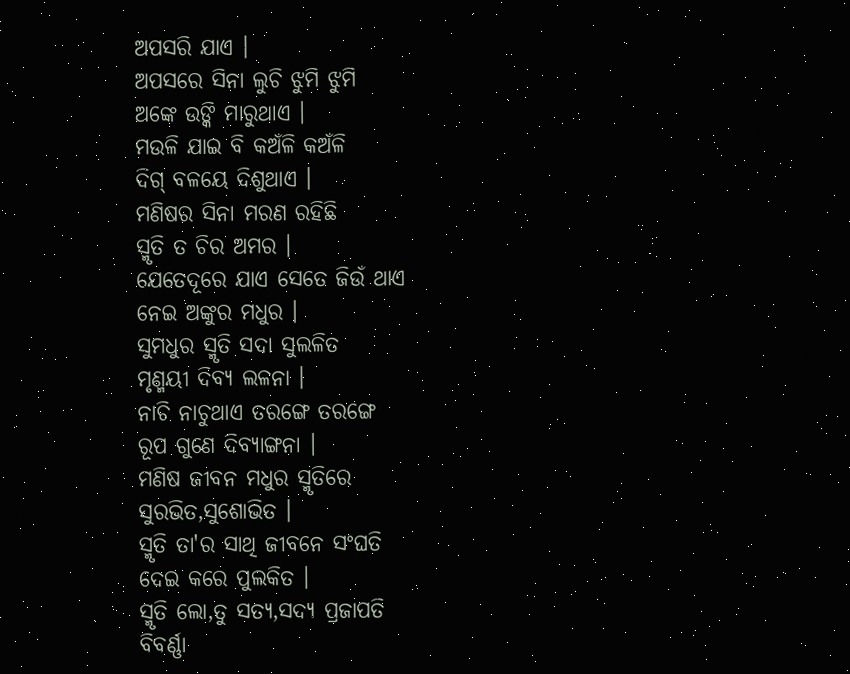ଅପସରି ଯାଏ ।
ଅପସରେ ସିନା ଲୁଚି ଝୁମି ଝୁମି
ଅଙ୍କେ ଉଙ୍କି ମାରୁଥାଏ ।
ମଉଳି ଯାଇ ବି କଅଁଳି କଅଁଳି
ଦିଗ୍ ବଳୟେ ଦିଶୁଥାଏ ।
ମଣିଷର ସିନା ମରଣ ରହିଛି
ସ୍ମୃତି ତ ଚିର ଅମର ।
ଯେତେଦୂରେ ଯାଏ ସେତେ ଜିଉଁ ଥାଏ
ନେଇ ଅଙ୍କୁର ମଧୁର ।
ସୁମଧୁର ସ୍ମୃତି ସଦା ସୁଲଳିତ
ମୃଣ୍ମୟୀ ଦିବ୍ୟ ଲଳନା ।
ନାଚି ନାଚୁଥାଏ ତରଙ୍ଗେ ତରଙ୍ଗେ
ରୂପ ଗୁଣେ ଦିବ୍ୟାଙ୍ଗନା ।
ମଣିଷ ଜୀବନ ମଧୁର ସ୍ମୃତିରେ
ସୁରଭିତ,ସୁଶୋଭିତ ।
ସ୍ମୃତି ତା'ର ସାଥି ଜୀବନେ ସଂଘତି
ଦେଇ କରେ ପୁଲକିତ ।
ସ୍ମୃତି ଲୋ,ତୁ ସତ୍ୟ,ସଦ୍ୟ ପ୍ରଜାପତି
ବିବର୍ଣ୍ଣା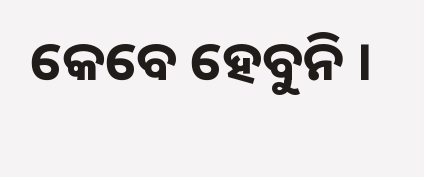କେବେ ହେବୁନି ।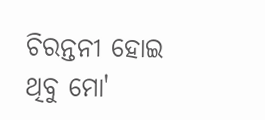ଚିରନ୍ତନୀ ହୋଇ ଥିବୁ ମୋ'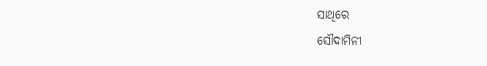ସାଥିରେ
ସୌଦାମିନୀ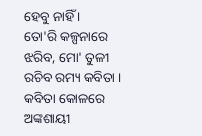ହେବୁ ନାହିଁ ।
ତୋ'ରି କଳ୍ପନାରେ ଝରିବ, ମୋ' ତୁଳୀ
ରଚିବ ରମ୍ୟ କବିତା ।
କବିତା କୋଳରେ ଅଙ୍କଶାୟୀ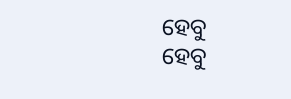ହେବୁ
ହେବୁ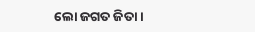ଲୋ ଜଗତ ଜିତା ।